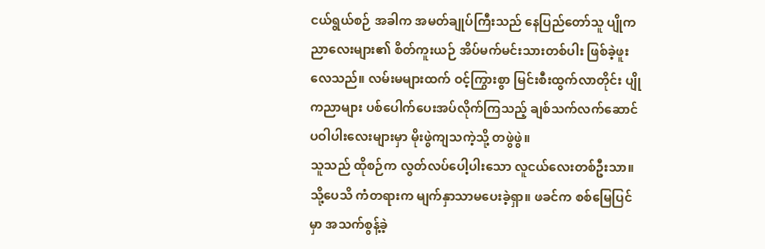ငယ်ရွယ်စဉ် အခါက အမတ်ချုပ်ကြီးသည် နေပြည်တော်သူ ပျိုကညာလေးများ၏ စိတ်ကူးယဉ် အိပ်မက်မင်းသားတစ်ပါး ဖြစ်ခဲ့ဖူးလေသည်။ လမ်းမများထက် ဝင့်ကြွားစွာ မြင်းစီးထွက်လာတိုင်း ပျိုကညာများ ပစ်ပေါက်ပေးအပ်လိုက်ကြသည့် ချစ်သက်လက်ဆောင် ပဝါပါးလေးများမှာ မိုးဖွဲကျသကဲ့သို့ တဖွဲဖွဲ။
သူသည် ထိုစဉ်က လွတ်လပ်ပေါ့ပါးသော လူငယ်လေးတစ်ဦးသာ။
သို့ပေသိ ကံတရားက မျက်နှာသာမပေးခဲ့ရှာ။ ဖခင်က စစ်မြေပြင်မှာ အသက်စွန့်ခဲ့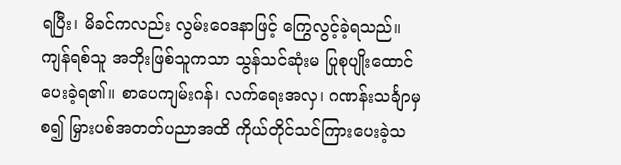ရပြီး၊ မိခင်ကလည်း လွမ်းဝေဒနာဖြင့် ကြွေလွင့်ခဲ့ရသည်။
ကျန်ရစ်သူ အဘိုးဖြစ်သူကသာ သွန်သင်ဆုံးမ ပြုစုပျိုးထောင်ပေးခဲ့ရ၏။ စာပေကျမ်းဂန်၊ လက်ရေးအလှ၊ ဂဏန်းသင်္ချာမှစ၍ မြှားပစ်အတတ်ပညာအထိ ကိုယ်တိုင်သင်ကြားပေးခဲ့သ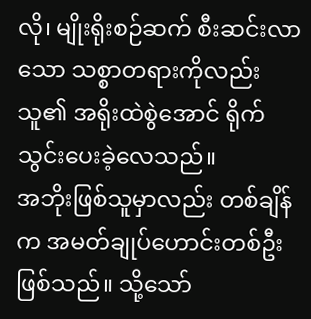လို၊ မျိုးရိုးစဉ်ဆက် စီးဆင်းလာသော သစ္စာတရားကိုလည်း သူ၏ အရိုးထဲစွဲအောင် ရိုက်သွင်းပေးခဲ့လေသည်။
အဘိုးဖြစ်သူမှာလည်း တစ်ချိန်က အမတ်ချုပ်ဟောင်းတစ်ဦး ဖြစ်သည်။ သို့သော်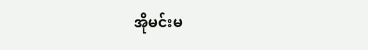အိုမင်းမ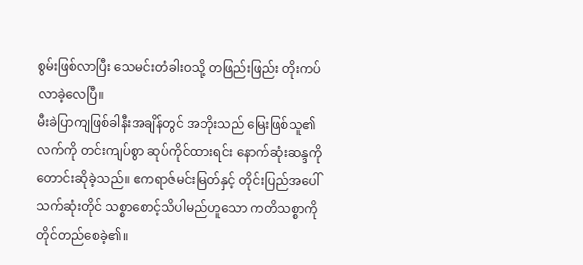စွမ်းဖြစ်လာပြီး သေမင်းတံခါးဝသို့ တဖြည်းဖြည်း တိုးကပ်လာခဲ့လေပြီ။
မီးခဲပြာကျဖြစ်ခါနီးအချိန်တွင် အဘိုးသည် မြေးဖြစ်သူ၏လက်ကို တင်းကျပ်စွာ ဆုပ်ကိုင်ထားရင်း နောက်ဆုံးဆန္ဒကို တောင်းဆိုခဲ့သည်။ ဧကရာဇ်မင်းမြတ်နှင့် တိုင်းပြည်အပေါ် သက်ဆုံးတိုင် သစ္စာစောင့်သိပါမည်ဟူသော ကတိသစ္စာကို တိုင်တည်စေခဲ့၏။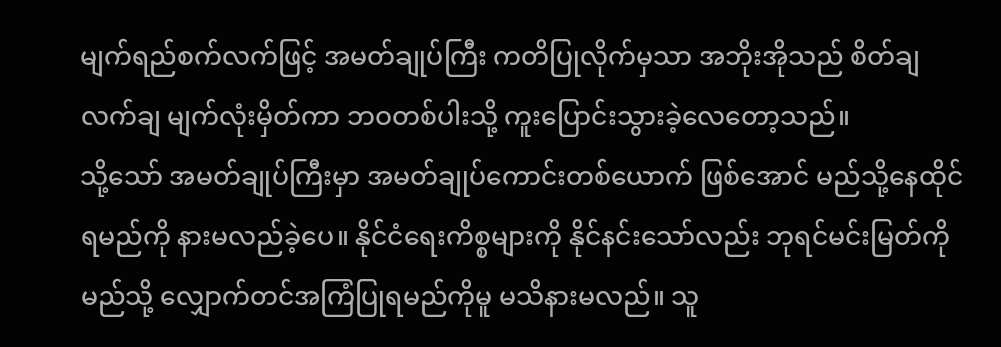မျက်ရည်စက်လက်ဖြင့် အမတ်ချုပ်ကြီး ကတိပြုလိုက်မှသာ အဘိုးအိုသည် စိတ်ချလက်ချ မျက်လုံးမှိတ်ကာ ဘဝတစ်ပါးသို့ ကူးပြောင်းသွားခဲ့လေတော့သည်။
သို့သော် အမတ်ချုပ်ကြီးမှာ အမတ်ချုပ်ကောင်းတစ်ယောက် ဖြစ်အောင် မည်သို့နေထိုင်ရမည်ကို နားမလည်ခဲ့ပေ။ နိုင်ငံရေးကိစ္စများကို နိုင်နင်းသော်လည်း ဘုရင်မင်းမြတ်ကို မည်သို့ လျှောက်တင်အကြံပြုရမည်ကိုမူ မသိနားမလည်။ သူ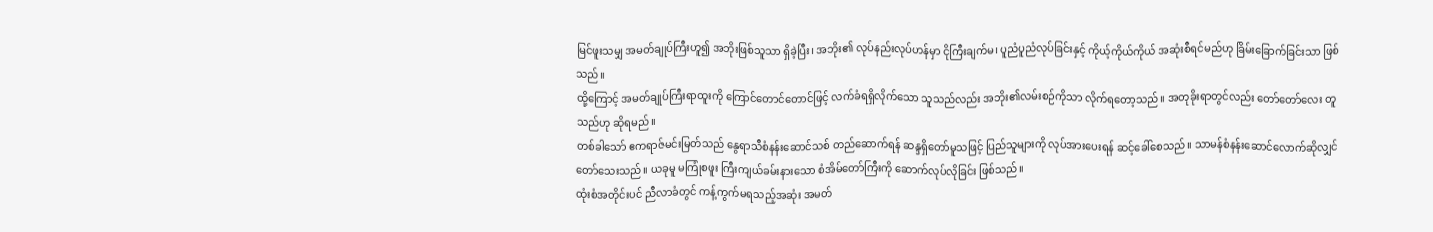မြင်ဖူးသမျှ အမတ်ချုပ်ကြီးဟူ၍ အဘိုးဖြစ်သူသာ ရှိခဲ့ပြီး၊ အဘိုး၏ လုပ်နည်းလုပ်ဟန်မှာ ငိုကြီးချက်မ၊ ပူညံပူညံလုပ်ခြင်းနှင့် ကိုယ့်ကိုယ်ကိုယ် အဆုံးစီရင်မည်ဟု ခြိမ်းခြောက်ခြင်းသာ ဖြစ်သည်။
ထို့ကြောင့် အမတ်ချုပ်ကြီးရာထူးကို ကြောင်တောင်တောင်ဖြင့် လက်ခံရရှိလိုက်သော သူသည်လည်း အဘိုး၏လမ်းစဉ်ကိုသာ လိုက်ရတော့သည်။ အတုခိုးရာတွင်လည်း တော်တော်လေး တူသည်ဟု ဆိုရမည်။
တစ်ခါသော် ဧကရာဇ်မင်းမြတ်သည် နွေရာသီစံနန်းဆောင်သစ် တည်ဆောက်ရန် ဆန္ဒရှိတော်မူသဖြင့် ပြည်သူများကို လုပ်အားပေးရန် ဆင့်ခေါ်စေသည်။ သာမန်စံနန်းဆောင်လောက်ဆိုလျှင် တော်သေးသည်။ ယခုမူ မကြုံစဖူး ကြီးကျယ်ခမ်းနားသော စံအိမ်တော်ကြီးကို ဆောက်လုပ်လိုခြင်း ဖြစ်သည်။
ထုံးစံအတိုင်းပင် ညီလာခံတွင် ကန့်ကွက်မရသည့်အဆုံး အမတ်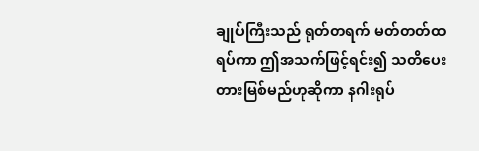ချုပ်ကြီးသည် ရုတ်တရက် မတ်တတ်ထရပ်ကာ ဤအသက်ဖြင့်ရင်း၍ သတိပေးတားမြစ်မည်ဟုဆိုကာ နဂါးရုပ်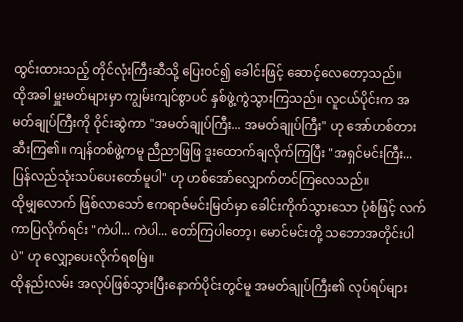ထွင်းထားသည့် တိုင်လုံးကြီးဆီသို့ ပြေးဝင်၍ ခေါင်းဖြင့် ဆောင့်လေတော့သည်။
ထိုအခါ မှူးမတ်များမှာ ကျွမ်းကျင်စွာပင် နှစ်ဖွဲ့ကွဲသွားကြသည်။ လူငယ်ပိုင်းက အမတ်ချုပ်ကြီးကို ဝိုင်းဆွဲကာ "အမတ်ချုပ်ကြီး... အမတ်ချုပ်ကြီး" ဟု အော်ဟစ်တားဆီးကြ၏။ ကျန်တစ်ဖွဲ့ကမူ ညီညာဖြဖြ ဒူးထောက်ချလိုက်ကြပြီး "အရှင်မင်းကြီး... ပြန်လည်သုံးသပ်ပေးတော်မူပါ" ဟု ဟစ်အော်လျှောက်တင်ကြလေသည်။
ထိုမျှလောက် ဖြစ်လာသော် ဧကရာဇ်မင်းမြတ်မှာ ခေါင်းကိုက်သွားသော ပုံစံဖြင့် လက်ကာပြလိုက်ရင်း "ကဲပါ... ကဲပါ... တော်ကြပါတော့၊ မောင်မင်းတို့ သဘောအတိုင်းပါပဲ" ဟု လျှော့ပေးလိုက်ရစမြဲ။
ထိုနည်းလမ်း အလုပ်ဖြစ်သွားပြီးနောက်ပိုင်းတွင်မူ အမတ်ချုပ်ကြီး၏ လုပ်ရပ်များ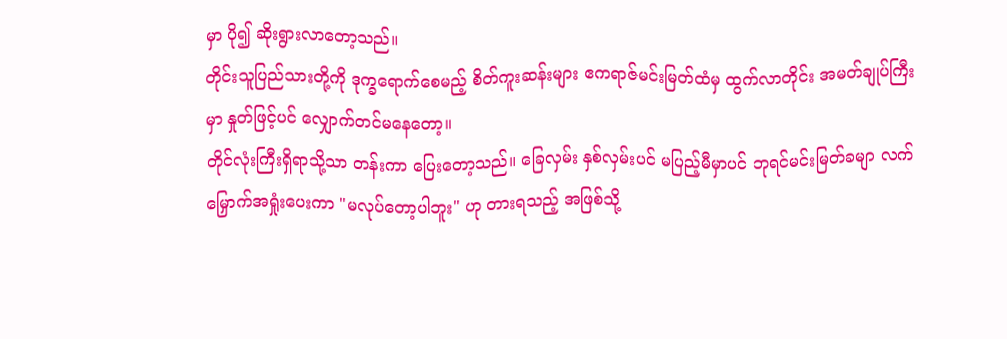မှာ ပို၍ ဆိုးရွားလာတော့သည်။
တိုင်းသူပြည်သားတို့ကို ဒုက္ခရောက်စေမည့် စိတ်ကူးဆန်းများ ဧကရာဇ်မင်းမြတ်ထံမှ ထွက်လာတိုင်း အမတ်ချုပ်ကြီးမှာ နှုတ်ဖြင့်ပင် လျှောက်တင်မနေတော့။
တိုင်လုံးကြီးရှိရာသို့သာ တန်းကာ ပြေးတော့သည်။ ခြေလှမ်း နှစ်လှမ်းပင် မပြည့်မီမှာပင် ဘုရင်မင်းမြတ်ခမျာ လက်မြှောက်အရှုံးပေးကာ "မလုပ်တော့ပါဘူး" ဟု တားရသည့် အဖြစ်သို့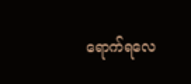ရောက်ရလေ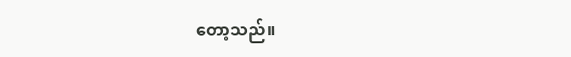တော့သည်။